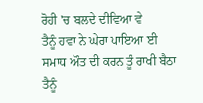ਰੋਹੀ 'ਚ ਬਲਦੇ ਦੀਵਿਆ ਵੇ
ਤੈਨੂੰ ਹਵਾ ਨੇ ਘੇਰਾ ਪਾਇਆ ਈ
ਸਮਾਧ ਔਤ ਦੀ ਕਰਨ ਤੂੰ ਰਾਖੀ ਬੈਠਾ
ਤੈਨੂੰ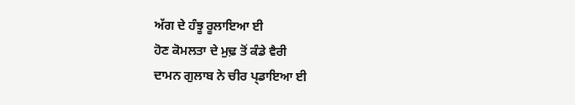ਅੱਗ ਦੇ ਹੰਝੂ ਰੂਲਾਇਆ ਈ
ਹੋਣ ਕੋਮਲਤਾ ਦੇ ਮੁਢ਼ ਤੋਂ ਕੰਡੇ ਵੈਰੀ
ਦਾਮਨ ਗੁਲਾਬ ਨੇ ਚੀਰ ਪ੍ਡਾਇਆ ਈ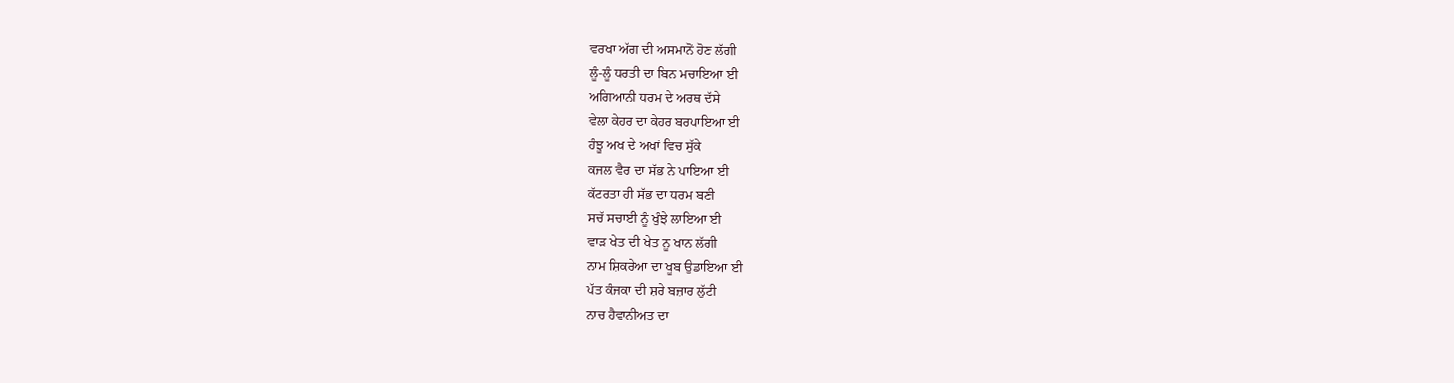ਵਰਖਾ ਅੱਗ ਦੀ ਅਸਮਾਨੋਂ ਹੋਣ ਲੱਗੀ
ਲੂੰ-ਲੂੰ ਧਰਤੀ ਦਾ ਬਿਨ ਮਚਾਇਆ ਈ
ਅਗਿਆਨੀ ਧਰਮ ਦੇ ਅਰਥ ਦੱਸੇ
ਵੇਲਾ ਕੇਹਰ ਦਾ ਕੇਹਰ ਬਰਪਾਇਆ ਈ
ਹੰਝੂ ਅਖ ਦੇ ਅਖਾਂ ਵਿਚ ਸੁੱਕੇ
ਕਜਲ ਵੈਰ ਦਾ ਸੱਭ ਨੇ ਪਾਇਆ ਈ
ਕੱਟਰਤਾ ਹੀ ਸੱਭ ਦਾ ਧਰਮ ਬਣੀ
ਸਚੱ ਸਚਾਈ ਨੂੰ ਖੁੰਝੇ ਲਾਇਆ ਈ
ਵਾੜ ਖੇਤ ਦੀ ਖੇਤ ਨੂ ਖਾਨ ਲੱਗੀ
ਨਾਮ ਸ਼ਿਕਰੇਆ ਦਾ ਖੂਬ ਉਡਾਇਆ ਈ
ਪੱਤ ਕੰਜਕਾ ਦੀ ਸ਼ਰੇ ਬਜ਼ਾਰ ਲੁੱਟੀ
ਨਾਚ ਹੈਵਾਨੀਅਤ ਦਾ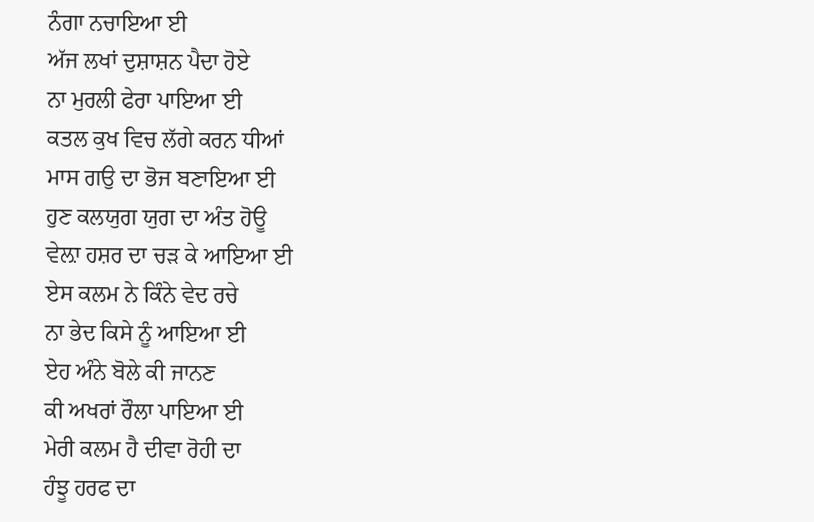ਨੰਗਾ ਨਚਾਇਆ ਈ
ਅੱਜ ਲਖਾਂ ਦੁਸ਼ਾਸ਼ਨ ਪੈਦਾ ਹੋਏ
ਨਾ ਮੁਰਲੀ ਫੇਰਾ ਪਾਇਆ ਈ
ਕਤਲ ਕੁਖ ਵਿਚ ਲੱਗੇ ਕਰਨ ਧੀਆਂ
ਮਾਸ ਗਉ ਦਾ ਭੋਜ ਬਣਾਇਆ ਈ
ਹੁਣ ਕਲਯੁਗ ਯੁਗ ਦਾ ਅੰਤ ਹੋਊ
ਵੇਲ਼ਾ ਹਸ਼ਰ ਦਾ ਚੜ ਕੇ ਆਇਆ ਈ
ਏਸ ਕਲਮ ਨੇ ਕਿੰਨੇ ਵੇਦ ਰਚੇ
ਨਾ ਭੇਦ ਕਿਸੇ ਨੂੰ ਆਇਆ ਈ
ਏਹ ਅੰਨੇ ਬੋਲੇ ਕੀ ਜਾਨਣ
ਕੀ ਅਖਰਾਂ ਰੌਲਾ ਪਾਇਆ ਈ
ਮੇਰੀ ਕਲਮ ਹੈ ਦੀਵਾ ਰੋਹੀ ਦਾ
ਹੰਝੂ ਹਰਫ ਦਾ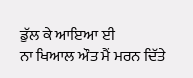ਡੁੱਲ ਕੇ ਆਇਆ ਈ
ਨਾ ਖਿਆਲ ਔਤ ਮੈਂ ਮਰਨ ਦਿੱਤੇ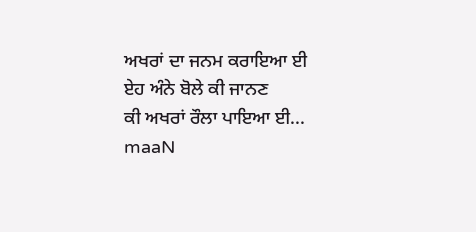ਅਖਰਾਂ ਦਾ ਜਨਮ ਕਰਾਇਆ ਈ
ਏਹ ਅੰਨੇ ਬੋਲੇ ਕੀ ਜਾਨਣ
ਕੀ ਅਖਰਾਂ ਰੌਲਾ ਪਾਇਆ ਈ...
maaN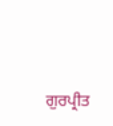ਗੁਰਪ੍ਰੀਤ